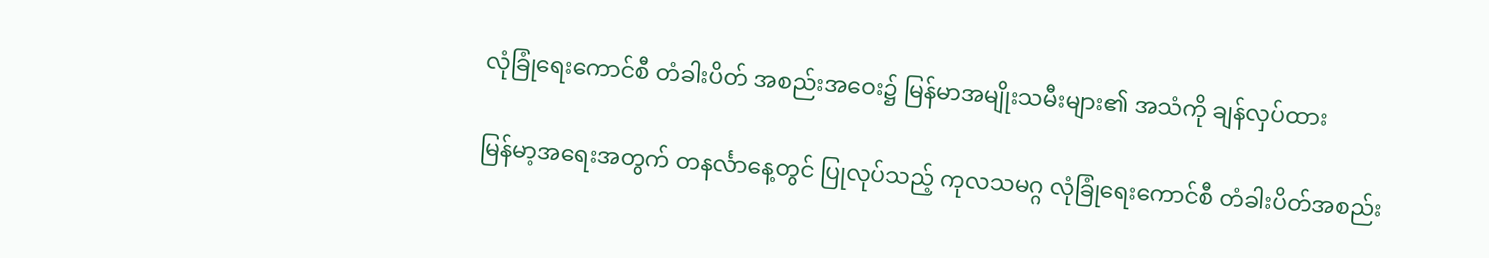လုံခြုံရေးကောင်စီ တံခါးပိတ် အစည်းအဝေး၌ မြန်မာအမျိုးသမီးများ၏ အသံကို ချန်လှပ်ထား

မြန်မာ့အရေးအတွက် တနင်္လာနေ့တွင် ပြုလုပ်သည့် ကုလသမဂ္ဂ လုံခြုံရေးကောင်စီ တံခါးပိတ်အစည်း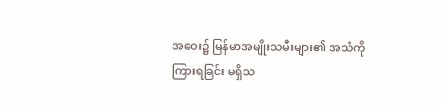အဝေး၌ မြန်မာအမျိုးသမီးများ၏ အသံကို ကြားရခြင်း မရှိသ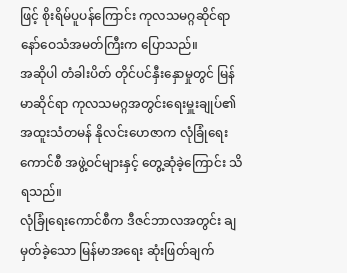ဖြင့် စိုးရိမ်ပူပန်ကြောင်း ကုလသမဂ္ဂဆိုင်ရာ နော်ဝေသံအမတ်ကြီးက ပြောသည်။
အဆိုပါ တံခါးပိတ် တိုင်ပင်နှီးနှောမှုတွင် မြန်မာဆိုင်ရာ ကုလသမဂ္ဂအတွင်းရေးမှူးချုပ်၏ အထူးသံတမန် နိုလင်းဟေဇာက လုံခြုံရေးကောင်စီ အဖွဲ့ဝင်များနှင့် တွေ့ဆုံခဲ့ကြောင်း သိရသည်။
လုံခြုံရေးကောင်စီက ဒီဇင်ဘာလအတွင်း ချမှတ်ခဲ့သော မြန်မာအရေး ဆုံးဖြတ်ချက်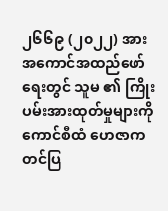၂၆၆၉ (၂၀၂၂) အား အကောင်အထည်ဖော်ရေးတွင် သူမ ၏ ကြိုးပမ်းအားထုတ်မှုများကို ကောင်စီထံ ဟေဇာက တင်ပြ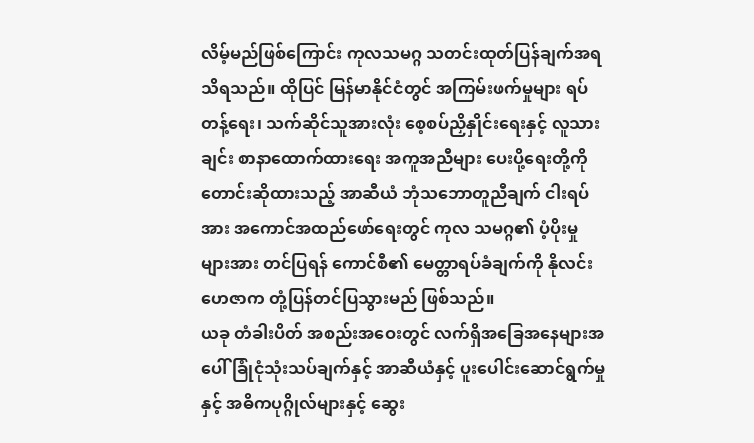လိမ့်မည်ဖြစ်ကြောင်း ကုလသမဂ္ဂ သတင်းထုတ်ပြန်ချက်အရ သိရသည်။ ထိုပြင် မြန်မာနိုင်ငံတွင် အကြမ်းဖက်မှုများ ရပ်တန့်ရေး၊ သက်ဆိုင်သူအားလုံး စေ့စပ်ညှိနှိုင်းရေးနှင့် လူသားချင်း စာနာထောက်ထားရေး အကူအညီများ ပေးပို့ရေးတို့ကို တောင်းဆိုထားသည့် အာဆီယံ ဘုံသဘောတူညီချက် ငါးရပ်အား အကောင်အထည်ဖော်ရေးတွင် ကုလ သမဂ္ဂ၏ ပံ့ပိုးမှုများအား တင်ပြရန် ကောင်စီ၏ မေတ္တာရပ်ခံချက်ကို နိုလင်း ဟေဇာက တုံ့ပြန်တင်ပြသွားမည် ဖြစ်သည်။
ယခု တံခါးပိတ် အစည်းအဝေးတွင် လက်ရှိအခြေအနေများအပေါ် ခြုံငုံသုံးသပ်ချက်နှင့် အာဆီယံနှင့် ပူးပေါင်းဆောင်ရွက်မှုနှင့် အဓိကပုဂ္ဂိုလ်များနှင့် ဆွေး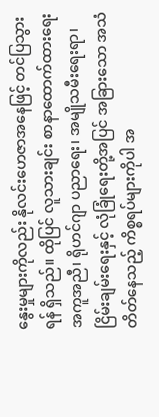နွေးမှုများကိုလည်း နိုလင်းဟေဇာအနေဖြင့် တင်ပြသွားရန် ရှိသည်။ ထိုပြင် လူသားချင်း စာနာထောက်ထားရေး အကူအညီ၊ ရိုဟင်ဂျာ ပညာရေး၊ အမျိုသမီးရေးရာ၊ ငြိမ်းချမ်းရေးနှင့် လုံခြုံရေးတို့အပြင် အခြားသော အသံတိတ်နေသည့် ကိစ္စရပ်များကိုပါ အ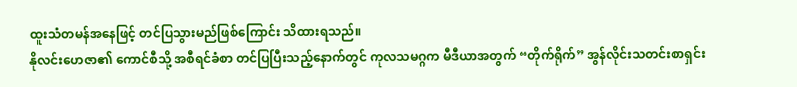ထူးသံတမန်အနေဖြင့် တင်ပြသွားမည်ဖြစ်ကြောင်း သိထားရသည်။
နိုလင်းဟေဇာ၏ ကောင်စီသို့ အစီရင်ခံစာ တင်ပြပြီးသည့်နောက်တွင် ကုလသမဂ္ဂက မီဒီယာအတွက် “တိုက်ရိုက်” အွန်လိုင်းသတင်းစာရှင်း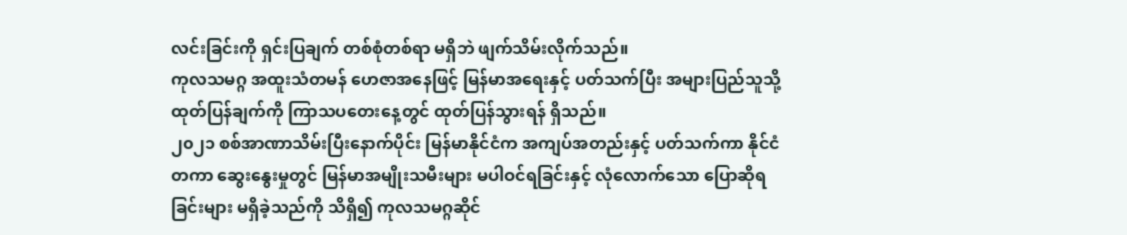လင်းခြင်းကို ရှင်းပြချက် တစ်စုံတစ်ရာ မရှိဘဲ ဖျက်သိမ်းလိုက်သည်။
ကုလသမဂ္ဂ အထူးသံတမန် ဟေဇာအနေဖြင့် မြန်မာအရေးနှင့် ပတ်သက်ပြီး အများပြည်သူသို့ ထုတ်ပြန်ချက်ကို ကြာသပတေးနေ့တွင် ထုတ်ပြန်သွားရန် ရှိသည်။
၂၀၂၁ စစ်အာဏာသိမ်းပြီးနောက်ပိုင်း မြန်မာနိုင်ငံက အကျပ်အတည်းနှင့် ပတ်သက်ကာ နိုင်ငံတကာ ဆွေးနွေးမှုတွင် မြန်မာအမျိုးသမီးများ မပါဝင်ရခြင်းနှင့် လုံလောက်သော ပြောဆိုရခြင်းများ မရှိခဲ့သည်ကို သိရှိ၍ ကုလသမဂ္ဂဆိုင်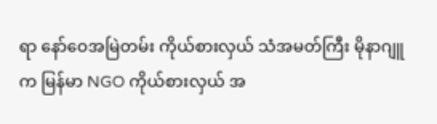ရာ နော်ဝေအမြဲတမ်း ကိုယ်စားလှယ် သံအမတ်ကြီး မိုနာဂျူက မြန်မာ NGO ကိုယ်စားလှယ် အ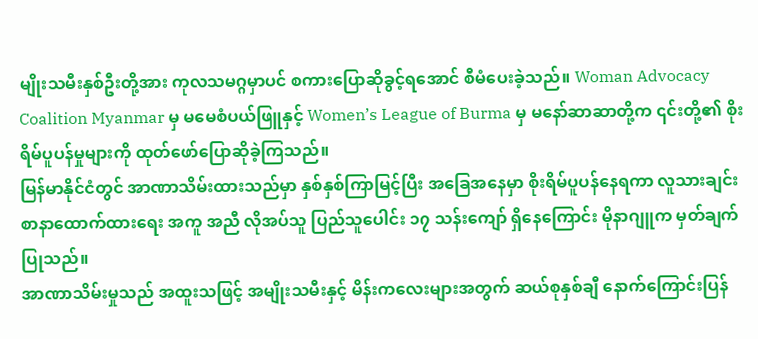မျိုးသမီးနှစ်ဦးတို့အား ကုလသမဂ္ဂမှာပင် စကားပြောဆိုခွင့်ရအောင် စီမံပေးခဲ့သည်။ Woman Advocacy Coalition Myanmar မှ မမေစံပယ်ဖြူနှင့် Women’s League of Burma မှ မနော်ဆာဆာတို့က ၎င်းတို့၏ စိုးရိမ်ပူပန်မှုများကို ထုတ်ဖော်ပြောဆိုခဲ့ကြသည်။
မြန်မာနိုင်ငံတွင် အာဏာသိမ်းထားသည်မှာ နှစ်နှစ်ကြာမြင့်ပြီး အခြေအနေမှာ စိုးရိမ်ပူပန်နေရကာ လူသားချင်း စာနာထောက်ထားရေး အကူ အညီ လိုအပ်သူ ပြည်သူပေါင်း ၁၇ သန်းကျော် ရှိနေကြောင်း မိုနာဂျူက မှတ်ချက်ပြုသည်။
အာဏာသိမ်းမှုသည် အထူးသဖြင့် အမျိုးသမီးနှင့် မိန်းကလေးများအတွက် ဆယ်စုနှစ်ချီ နောက်ကြောင်းပြန်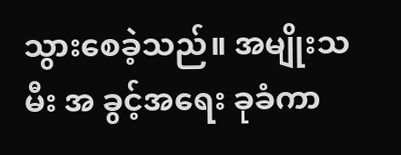သွားစေခဲ့သည်။ အမျိုးသမီး အ ခွင့်အရေး ခုခံကာ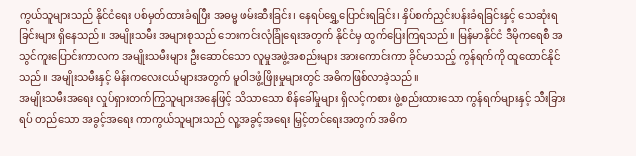ကွယ်သူများသည် နိုင်ငံရေး ပစ်မှတ်ထားခံရပြီး အဓမ္မ ဖမ်းဆီးခြင်း၊ နေရပ်ရွှေ့ပြောင်းရခြင်း၊ နှိပ်စက်ညှင်းပန်းခံရခြင်းနှင့် သေဆုံးရခြင်းများ ရှိနေသည်။ အမျိုးသမီး အများစုသည် ဘေးကင်းလုံခြုံရေးအတွက် နိုင်ငံမှ ထွက်ပြေးကြရသည်။ မြန်မာနိုင်ငံ ဒီမိုကရေစီ အသွင်ကူးပြောင်းကာလက အမျိုးသမီးများ ဦးဆောင်သော လူမှုအဖွဲ့အစည်းများ အားကောင်းကာ ခိုင်မာသည့် ကွန်ရက်ကို ထူထောင်နိုင် သည်။ အမျိုးသမီးနှင့် မိန်းကလေးငယ်များအတွက် မူဝါဒဖွံ့ဖြိုးမှုများတွင် အဓိကဖြစ်လာခဲ့သည်။
အမျိုးသမီးအရေး လှုပ်ရှားတက်ကြွသူများအနေဖြင့် သိသာသော စိန်ခေါ်မှုများ ရှိလင့်ကစား ဖွဲ့စည်းထားသော ကွန်ရက်များနှင့် သီးခြားရပ် တည်သော အခွင့်အရေး ကာကွယ်သူများသည် လူ့အခွင့်အရေး မြှင့်တင်ရေးအတွက် အဓိက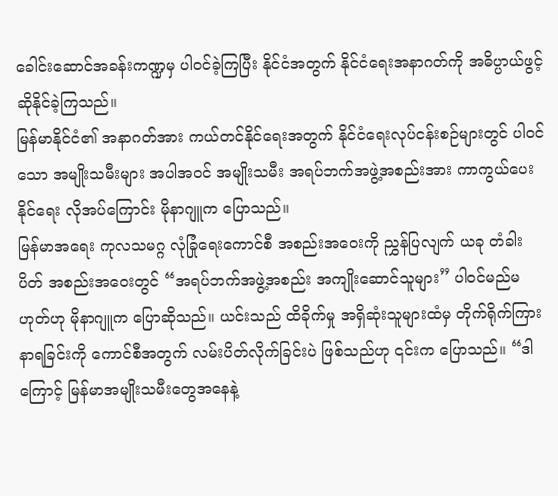ခေါင်းဆောင်အခန်းကဏ္ဍမှ ပါဝင်ခဲ့ကြပြီး နိုင်ငံအတွက် နိုင်ငံရေးအနာဂတ်ကို အဓိပ္ပာယ်ဖွင့်ဆိုနိုင်ခဲ့ကြသည်။
မြန်မာနိုင်ငံ၏ အနာဂတ်အား ကယ်တင်နိုင်ရေးအတွက် နိုင်ငံရေးလုပ်ငန်းစဉ်များတွင် ပါဝင်သော အမျိုးသမီးများ အပါအဝင် အမျိုးသမီး အရပ်ဘက်အဖွဲ့အစည်းအား ကာကွယ်ပေးနိုင်ရေး လိုအပ်ကြောင်း မိုနာဂျူက ပြောသည်။
မြန်မာအရေး ကုလသမဂ္ဂ လုံခြုံရေးကောင်စီ အစည်းအဝေးကို ညွှန်ပြလျက် ယခု တံခါးပိတ် အစည်းအဝေးတွင် “အရပ်ဘက်အဖွဲ့အစည်း အကျိုးဆောင်သူများ” ပါဝင်မည်မဟုတ်ဟု မိုနာဂျူက ပြောဆိုသည်။ ယင်းသည် ထိခိုက်မှု အရှိဆုံးသူများထံမှ တိုက်ရိုက်ကြားနာရခြင်းကို ကောင်စီအတွက် လမ်းပိတ်လိုက်ခြင်းပဲ ဖြစ်သည်ဟု ၎င်းက ပြောသည်။ “ဒါကြောင့် မြန်မာအမျိုးသမီးတွေအနေနဲ့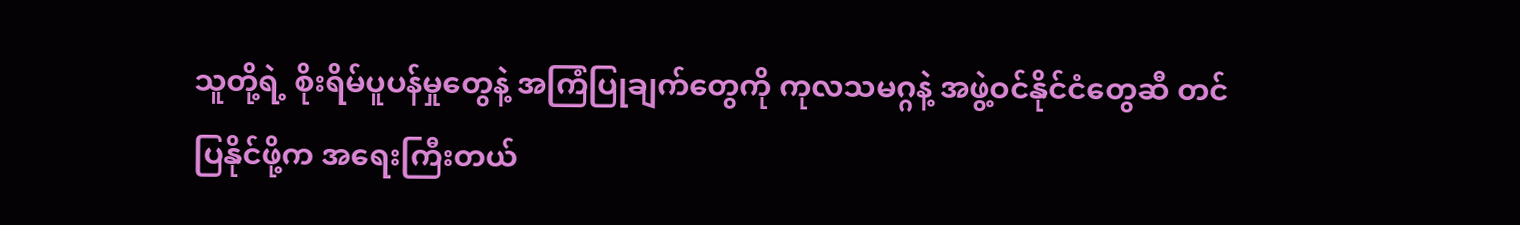သူတို့ရဲ့ စိုးရိမ်ပူပန်မှုတွေနဲ့ အကြံပြုချက်တွေကို ကုလသမဂ္ဂနဲ့ အဖွဲ့ဝင်နိုင်ငံတွေဆီ တင်ပြနိုင်ဖို့က အရေးကြီးတယ်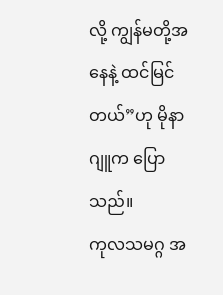လို့ ကျွန်မတို့အနေနဲ့ ထင်မြင်တယ်”ဟု မိုနာဂျူက ပြောသည်။
ကုလသမဂ္ဂ အ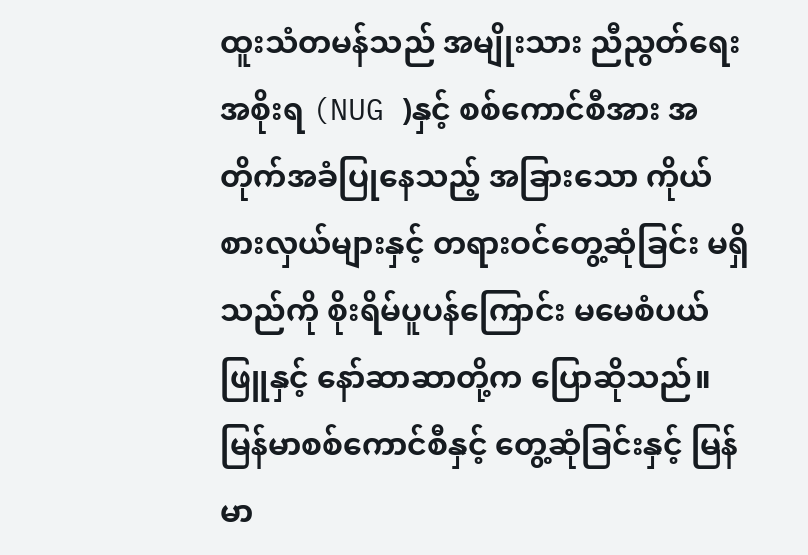ထူးသံတမန်သည် အမျိုးသား ညီညွတ်ရေးအစိုးရ (NUG )နှင့် စစ်ကောင်စီအား အတိုက်အခံပြုနေသည့် အခြားသော ကိုယ် စားလှယ်များနှင့် တရားဝင်တွေ့ဆုံခြင်း မရှိသည်ကို စိုးရိမ်ပူပန်ကြောင်း မမေစံပယ်ဖြူနှင့် နော်ဆာဆာတို့က ပြောဆိုသည်။
မြန်မာစစ်ကောင်စီနှင့် တွေ့ဆုံခြင်းနှင့် မြန်မာ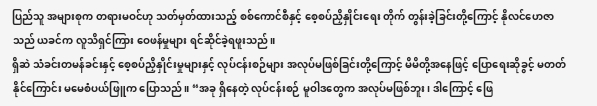ပြည်သူ အများစုက တရားမဝင်ဟု သတ်မှတ်ထားသည့် စစ်ကောင်စီနှင့် စေ့စပ်ညှိနှိုင်းရေး တိုက် တွန်းခဲ့ခြင်းတို့ကြောင့် နိုလင်ဟေဇာသည် ယခင်က လူသိရှင်ကြား ဝေဖန်မှုများ ရင်ဆိုင်ခဲ့ရဖူးသည်။
ရှိဆဲ သံခင်းတမန်ခင်းနှင့် စေ့စပ်ညှိနှိုင်းမှုများနှင့် လုပ်ငန်းစဉ်များ အလုပ်မဖြစ်ခြင်းတို့ကြောင့် မိမိတို့အနေဖြင့် ပြောရေးဆိုခွင့် မတတ်နိုင်ကြောင်း မမေစံပယ်ဖြူက ပြောသည်။ “အခု ရှိနေတဲ့ လုပ်ငန်းစဉ် မူဝါဒတွေက အလုပ်မဖြစ်ဘူး၊ ဒါကြောင့် ဖြေ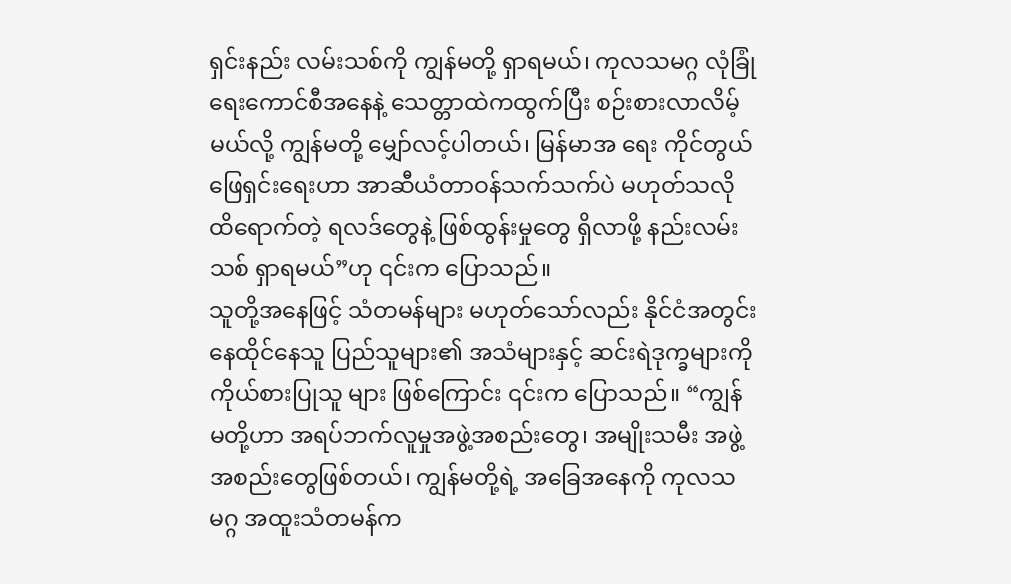ရှင်းနည်း လမ်းသစ်ကို ကျွန်မတို့ ရှာရမယ်၊ ကုလသမဂ္ဂ လုံခြုံရေးကောင်စီအနေနဲ့ သေတ္တာထဲကထွက်ပြီး စဉ်းစားလာလိမ့်မယ်လို့ ကျွန်မတို့ မျှော်လင့်ပါတယ်၊ မြန်မာအ ရေး ကိုင်တွယ်ဖြေရှင်းရေးဟာ အာဆီယံတာဝန်သက်သက်ပဲ မဟုတ်သလို ထိရောက်တဲ့ ရလဒ်တွေနဲ့ ဖြစ်ထွန်းမှုတွေ ရှိလာဖို့ နည်းလမ်းသစ် ရှာရမယ်”ဟု ၎င်းက ပြောသည်။
သူတို့အနေဖြင့် သံတမန်များ မဟုတ်သော်လည်း နိုင်ငံအတွင်း နေထိုင်နေသူ ပြည်သူများ၏ အသံများနှင့် ဆင်းရဲဒုက္ခများကို ကိုယ်စားပြုသူ များ ဖြစ်ကြောင်း ၎င်းက ပြောသည်။ “ကျွန်မတို့ဟာ အရပ်ဘက်လူမှုအဖွဲ့အစည်းတွေ၊ အမျိုးသမီး အဖွဲ့အစည်းတွေဖြစ်တယ်၊ ကျွန်မတို့ရဲ့ အခြေအနေကို ကုလသမဂ္ဂ အထူးသံတမန်က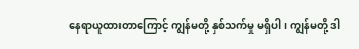နေရာယူထားတာကြောင့် ကျွန်မတို့ နှစ်သက်မှု မရှိပါ၊ ကျွန်မတို့ ဒါ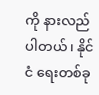ကို နားလည်ပါတယ်၊ နိုင်ငံ ရေးတစ်ခု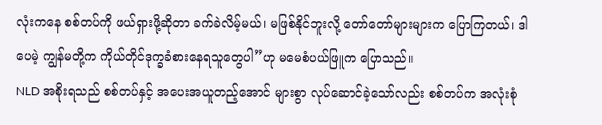လုံးကနေ စစ်တပ်ကို ဖယ်ရှားဖို့ဆိုတာ ခက်ခဲလိမ့်မယ်၊ မဖြစ်နိုင်ဘူးလို့ တော်တော်များများက ပြောကြတယ်၊ ဒါပေမဲ့ ကျွန်မတို့က ကိုယ်တိုင်ဒုက္ခခံစားနေရသူတွေပါ”ဟု မမေစံပယ်ဖြူက ပြောသည်။
NLD အစိုးရသည် စစ်တပ်နှင့် အပေးအယူတည့်အောင် များစွာ လုပ်ဆောင်ခဲ့သော်လည်း စစ်တပ်က အလုံးစုံ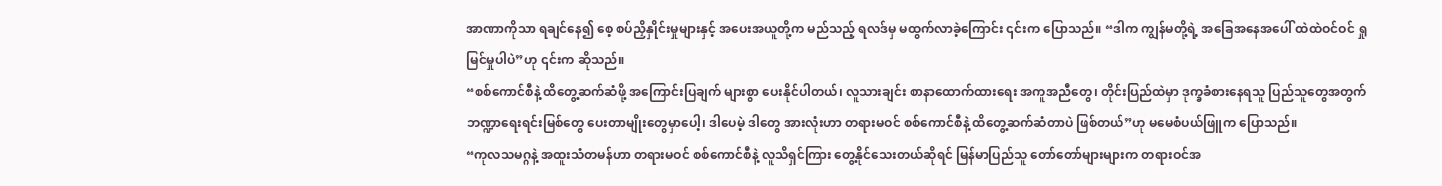အာဏာကိုသာ ရချင်နေ၍ စေ့ စပ်ညှိနှိုင်းမှုများနှင့် အပေးအယူတို့က မည်သည့် ရလဒ်မှ မထွက်လာခဲ့ကြောင်း ၎င်းက ပြောသည်။ “ဒါက ကျွန်မတို့ရဲ့ အခြေအနေအပေါ် ထဲထဲဝင်ဝင် ရှုမြင်မှုပါပဲ”ဟု ၎င်းက ဆိုသည်။
“စစ်ကောင်စီနဲ့ ထိတွေ့ဆက်ဆံဖို့ အကြောင်းပြချက် များစွာ ပေးနိုင်ပါတယ်၊ လူသားချင်း စာနာထောက်ထားရေး အကူအညီတွေ၊ တိုင်းပြည်ထဲမှာ ဒုက္ခခံစားနေရသူ ပြည်သူတွေအတွက် ဘဏ္ဍာရေးရင်းမြစ်တွေ ပေးတာမျိုးတွေမှာပေါ့၊ ဒါပေမဲ့ ဒါတွေ အားလုံးဟာ တရားမဝင် စစ်ကောင်စီနဲ့ ထိတွေ့ဆက်ဆံတာပဲ ဖြစ်တယ်”ဟု မမေစံပယ်ဖြူက ပြောသည်။
“ကုလသမဂ္ဂနဲ့ အထူးသံတမန်ဟာ တရားမဝင် စစ်ကောင်စီနဲ့ လူသိရှင်ကြား တွေ့နိုင်သေးတယ်ဆိုရင် မြန်မာပြည်သူ တော်တော်များများက တရားဝင်အ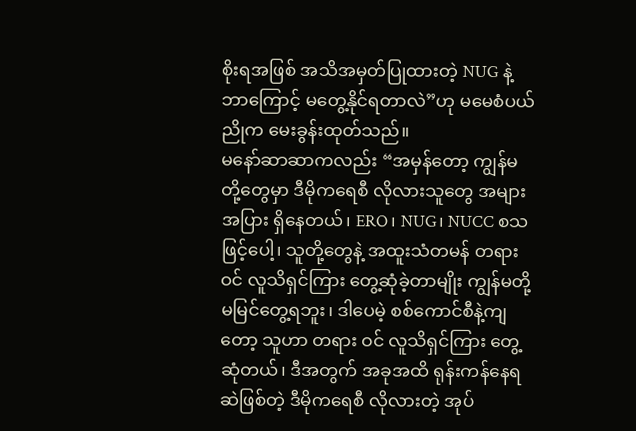စိုးရအဖြစ် အသိအမှတ်ပြုထားတဲ့ NUG နဲ့ ဘာကြောင့် မတွေ့နိုင်ရတာလဲ”ဟု မမေစံပယ်ညိုက မေးခွန်းထုတ်သည်။
မနော်ဆာဆာကလည်း “အမှန်တော့ ကျွန်မတို့တွေမှာ ဒီမိုကရေစီ လိုလားသူတွေ အများအပြား ရှိနေတယ်၊ ERO၊ NUG၊ NUCC စသဖြင့်ပေါ့၊ သူတို့တွေနဲ့ အထူးသံတမန် တရားဝင် လူသိရှင်ကြား တွေ့ဆုံခဲ့တာမျိုး ကျွန်မတို့ မမြင်တွေ့ရဘူး၊ ဒါပေမဲ့ စစ်ကောင်စီနဲ့ကျတော့ သူဟာ တရား ဝင် လူသိရှင်ကြား တွေ့ဆုံတယ်၊ ဒီအတွက် အခုအထိ ရုန်းကန်နေရဆဲဖြစ်တဲ့ ဒီမိုကရေစီ လိုလားတဲ့ အုပ်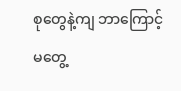စုတွေနဲ့ကျ ဘာကြောင့် မတွေ့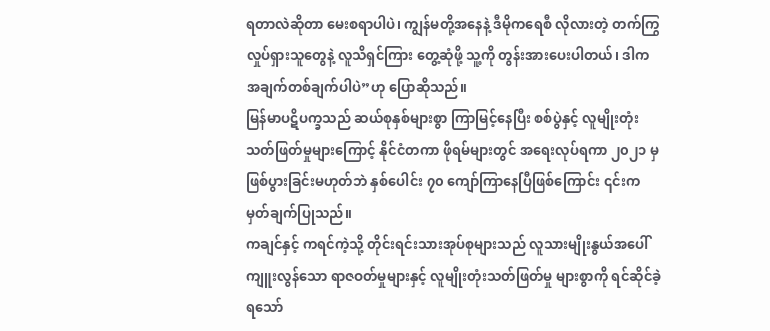ရတာလဲဆိုတာ မေးစရာပါပဲ၊ ကျွန်မတို့အနေနဲ့ ဒီမိုကရေစီ လိုလားတဲ့ တက်ကြွလှုပ်ရှားသူတွေနဲ့ လူသိရှင်ကြား တွေ့ဆုံဖို့ သူ့ကို တွန်းအားပေးပါတယ်၊ ဒါက အချက်တစ်ချက်ပါပဲ”ဟု ပြောဆိုသည်။
မြန်မာပဋိပက္ခသည် ဆယ်စုနှစ်များစွာ ကြာမြင့်နေပြီး စစ်ပွဲနှင့် လူမျိုးတုံးသတ်ဖြတ်မှုများကြောင့် နိုင်ငံတကာ ဖိုရမ်များတွင် အရေးလုပ်ရကာ ၂၀၂၁ မှ ဖြစ်ပွားခြင်းမဟုတ်ဘဲ နှစ်ပေါင်း ၇၀ ကျော်ကြာနေပြီဖြစ်ကြောင်း ၎င်းက မှတ်ချက်ပြုသည်။
ကချင်နှင့် ကရင်ကဲ့သို့ တိုင်းရင်းသားအုပ်စုများသည် လူသားမျိုးနွယ်အပေါ် ကျူးလွန်သော ရာဇဝတ်မှုများနှင့် လူမျိုးတုံးသတ်ဖြတ်မှု များစွာကို ရင်ဆိုင်ခဲ့ရသော်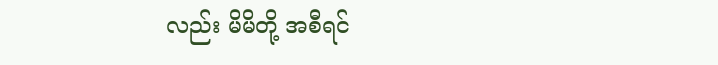လည်း မိမိတို့ အစီရင်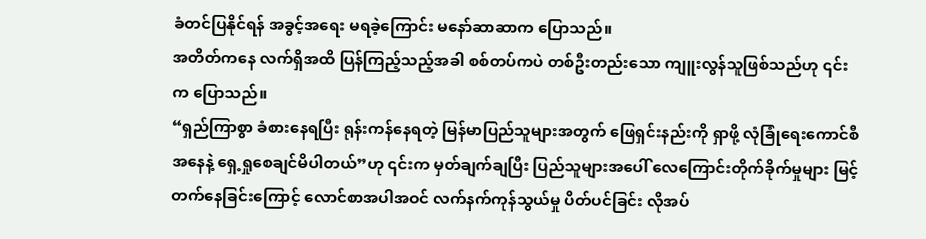ခံတင်ပြနိုင်ရန် အခွင့်အရေး မရခဲ့ကြောင်း မနော်ဆာဆာက ပြောသည်။
အတိတ်ကနေ လက်ရှိအထိ ပြန်ကြည့်သည့်အခါ စစ်တပ်ကပဲ တစ်ဦးတည်းသော ကျူးလွန်သူဖြစ်သည်ဟု ၎င်းက ပြောသည်။
“ရှည်ကြာစွာ ခံစားနေရပြီး ရုန်းကန်နေရတဲ့ မြန်မာပြည်သူများအတွက် ဖြေရှင်းနည်းကို ရှာဖို့ လုံခြုံရေးကောင်စီအနေနဲ့ ရှေ့ရှုစေချင်မိပါတယ်”ဟု ၎င်းက မှတ်ချက်ချပြီး ပြည်သူများအပေါ် လေကြောင်းတိုက်ခိုက်မှုများ မြင့်တက်နေခြင်းကြောင့် လောင်စာအပါအဝင် လက်နက်ကုန်သွယ်မှု ပိတ်ပင်ခြင်း လိုအပ်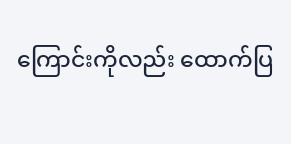ကြောင်းကိုလည်း ထောက်ပြ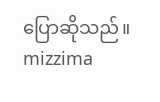ပြောဆိုသည်။ mizzima